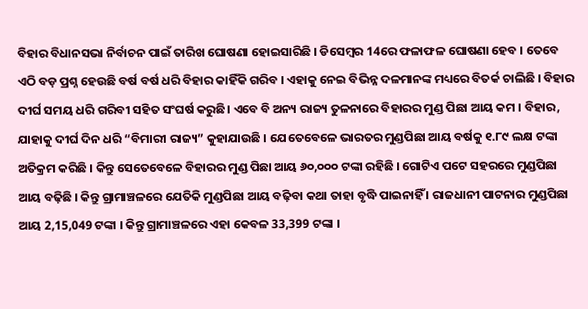ବିହାର ବିଧାନସଭା ନିର୍ବାଚନ ପାଇଁ ତାରିଖ ଘୋଷଣା ହୋଇସାରିଛି । ଡିସେମ୍ବର 14ରେ ଫଳାଫଳ ଘୋଷଣା ହେବ । ତେବେ ଏଠି ବଡ଼ ପ୍ରଶ୍ନ ହେଉଛି ବର୍ଷ ବର୍ଷ ଧରି ବିହାର କାହିଁକି ଗରିବ । ଏହାକୁ ନେଇ ବିଭିନ୍ନ ଦଳମାନଙ୍କ ମଧ୍ୟରେ ବିତର୍କ ଚାଲିଛି । ବିହାର ଦୀର୍ଘ ସମୟ ଧରି ଗରିବୀ ସହିତ ସଂଘର୍ଷ କରୁଛି। ଏବେ ବି ଅନ୍ୟ ରାଜ୍ୟ ତୁଳନାରେ ବିହାରର ମୁଣ୍ଡ ପିଛା ଆୟ କମ । ବିହାର, ଯାହାକୁ ଦୀର୍ଘ ଦିନ ଧରି “ବିମାରୀ ରାଜ୍ୟ” କୁହାଯାଉଛି । ଯେତେବେଳେ ଭାରତର ମୁଣ୍ଡପିଛା ଆୟ ବର୍ଷକୁ ୧.୮୯ ଲକ୍ଷ ଟଙ୍କା ଅତିକ୍ରମ କରିଛି । କିନ୍ତୁ ସେତେବେଳେ ବିହାରର ମୁଣ୍ଡ ପିଛା ଆୟ ୬୦,୦୦୦ ଟଙ୍କା ରହିଛି । ଗୋଟିଏ ପଟେ ସହରରେ ମୁଣ୍ଡପିଛା ଆୟ ବଢ଼ିଛି । କିନ୍ତୁ ଗ୍ରାମାଞ୍ଚଳରେ ଯେତିକି ମୁଣ୍ଡପିଛା ଆୟ ବଢ଼ିବା କଥା ତାହା ବୃଦ୍ଧି ପାଇନାହିଁ । ରାଜଧାନୀ ପାଟନାର ମୁଣ୍ଡପିଛା ଆୟ 2,15,049 ଟଙ୍କା । କିନ୍ତୁ ଗ୍ରାମାଞ୍ଚଳରେ ଏହା କେବଳ 33,399 ଟଙ୍କା ।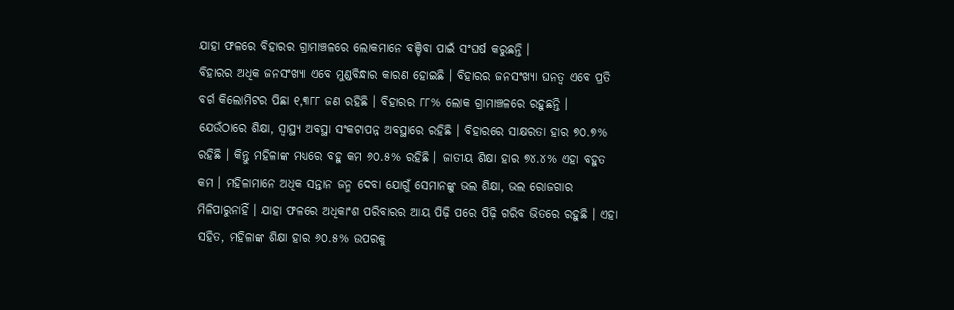ଯାହା ଫଳରେ ବିହାରର ଗ୍ରାମାଞ୍ଚଳରେ ଲୋକମାନେ ବଞ୍ଚିବା ପାଇଁ ସଂଘର୍ଷ କରୁଛନ୍ତି ।
ବିହାରର ଅଧିକ ଜନସଂଖ୍ୟା ଏବେ ମୁଣ୍ଡବିନ୍ଧାର କାରଣ ହୋଇଛି । ବିହାରର ଜନସଂଖ୍ୟା ଘନତ୍ୱ ଏବେ ପ୍ରତି ବର୍ଗ କିଲୋମିଟର ପିଛା ୧,୩୮୮ ଜଣ ରହିଛି । ବିହାରର ୮୮% ଲୋକ ଗ୍ରାମାଞ୍ଚଳରେ ରହୁଛନ୍ତି । ଯେଉଁଠାରେ ଶିକ୍ଷା, ସ୍ୱାସ୍ଥ୍ୟ ଅବସ୍ଥା ସଂକଟାପନ୍ନ ଅବସ୍ଥାରେ ରହିଛି । ବିହାରରେ ସାକ୍ଷରତା ହାର ୭୦.୭% ରହିଛି । କିନ୍ତୁ ମହିଳାଙ୍କ ମଧ୍ୟରେ ବହୁ କମ ୬୦.୫% ରହିଛି । ଜାତୀୟ ଶିକ୍ଷା ହାର ୭୪.୪% ଏହା ବହୁତ କମ । ମହିଳାମାନେ ଅଧିକ ସନ୍ତାନ ଜନ୍ମ ଦେବା ଯୋଗୁଁ ସେମାନଙ୍କୁ ଭଲ ଶିକ୍ଷା, ଭଲ ରୋଜଗାର ମିଳିପାରୁନାହିଁ । ଯାହା ଫଳରେ ଅଧିକାଂଶ ପରିବାରର ଆୟ ପିଢ଼ି ପରେ ପିଢ଼ି ଗରିବ ଭିତରେ ରହୁଛି । ଏହା ସହିତ, ମହିଳାଙ୍କ ଶିକ୍ଷା ହାର ୬୦.୫% ଉପରକୁ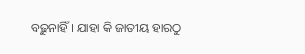ବଢ଼ୁନାହିଁ । ଯାହା କି ଜାତୀୟ ହାରଠୁ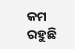କମ ରହୁଛି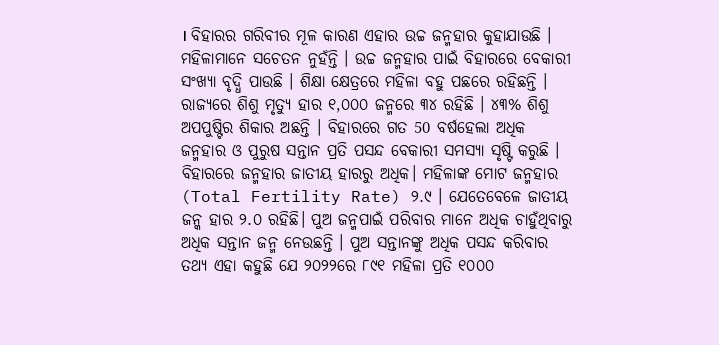। ବିହାରର ଗରିବୀର ମୂଳ କାରଣ ଏହାର ଉଚ୍ଚ ଜନ୍ମହାର କୁହାଯାଉଛି । ମହିଳାମାନେ ସଚେତନ ନୁହଁନ୍ତି । ଉଚ୍ଚ ଜନ୍ମହାର ପାଇଁ ବିହାରରେ ବେକାରୀ ସଂଖ୍ୟା ବୃଦ୍ଧି ପାଉଛି । ଶିକ୍ଷା କ୍ଷେତ୍ରରେ ମହିଳା ବହୁ ପଛରେ ରହିଛନ୍ତି । ରାଜ୍ୟରେ ଶିଶୁ ମୃତ୍ୟୁ ହାର ୧,୦୦୦ ଜନ୍ମରେ ୩୪ ରହିଛି । ୪୩% ଶିଶୁ ଅପପୁଷ୍ଟିର ଶିକାର ଅଛନ୍ତି । ବିହାରରେ ଗତ 50 ବର୍ଷହେଲା ଅଧିକ ଜନ୍ମହାର ଓ ପୁରୁଷ ସନ୍ତାନ ପ୍ରତି ପସନ୍ଦ ବେକାରୀ ସମସ୍ୟା ସୃଷ୍ଟି କରୁଛି । ବିହାରରେ ଜନ୍ମହାର ଜାତୀୟ ହାରରୁ ଅଧିକ। ମହିଳାଙ୍କ ମୋଟ ଜନ୍ମହାର (Total Fertility Rate) ୨.୯ । ଯେତେବେଳେ ଜାତୀୟ ଜନ୍କ ହାର ୨.୦ ରହିଛି। ପୁଅ ଜନ୍ମପାଇଁ ପରିବାର ମାନେ ଅଧିକ ଚାହୁଁଥିବାରୁ ଅଧିକ ସନ୍ତାନ ଜନ୍ମ ନେଉଛନ୍ତି । ପୁଅ ସନ୍ତାନଙ୍କୁ ଅଧିକ ପସନ୍ଦ କରିବାର ତଥ୍ୟ ଏହା କହୁଛି ଯେ ୨୦୨୨ରେ ୮୯୧ ମହିଳା ପ୍ରତି ୧୦୦୦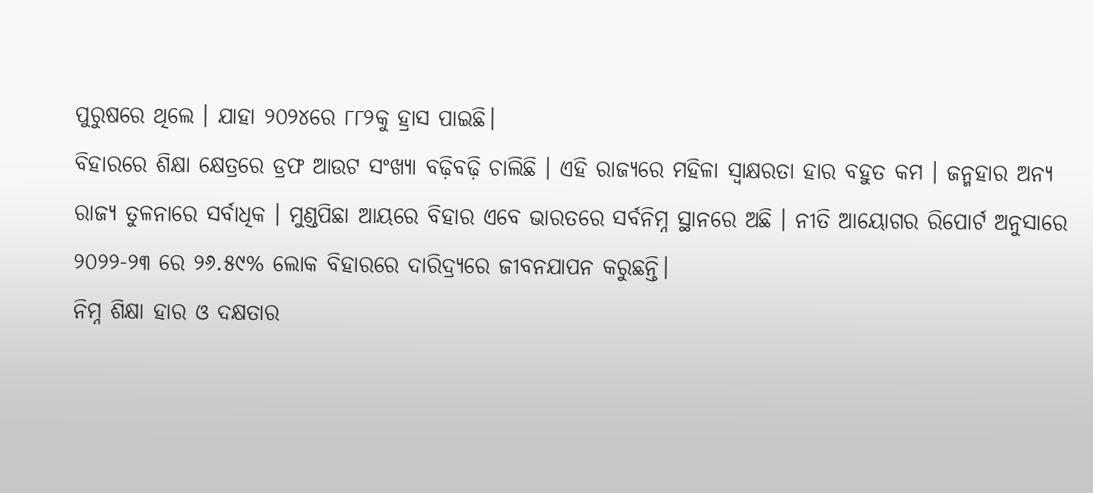ପୁରୁଷରେ ଥିଲେ । ଯାହା ୨୦୨୪ରେ ୮୮୨କୁ ହ୍ରାସ ପାଇଛି।
ବିହାରରେ ଶିକ୍ଷା କ୍ଷେତ୍ରରେ ଡ୍ରଫ ଆଉଟ ସଂଖ୍ୟା ବଢ଼ିବଢ଼ି ଚାଲିଛି । ଏହି ରାଜ୍ୟରେ ମହିଳା ସ୍ବାକ୍ଷରତା ହାର ବହୁତ କମ । ଜନ୍ମହାର ଅନ୍ୟ ରାଜ୍ୟ ତୁଳନାରେ ସର୍ବାଧିକ । ମୁଣ୍ଡପିଛା ଆୟରେ ବିହାର ଏବେ ଭାରତରେ ସର୍ବନିମ୍ନ ସ୍ଥାନରେ ଅଛି । ନୀତି ଆୟୋଗର ରିପୋର୍ଟ ଅନୁସାରେ ୨୦୨୨-୨୩ ରେ ୨୬.୫୯% ଲୋକ ବିହାରରେ ଦାରିଦ୍ର୍ୟରେ ଜୀବନଯାପନ କରୁଛନ୍ତି।
ନିମ୍ନ ଶିକ୍ଷା ହାର ଓ ଦକ୍ଷତାର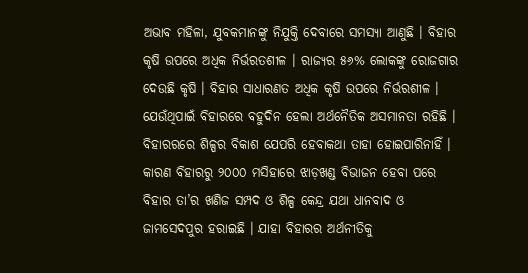ଅଭାବ ମହିଳା, ଯୁବକମାନଙ୍କୁ ନିଯୁକ୍ତି ଦେବାରେ ସମସ୍ୟା ଆଣୁଛି । ବିହାର କୃଷି ଉପରେ ଅଧିକ ନିର୍ଭରତଶୀଳ । ରାଜ୍ୟର ୫୬% ଲୋକଙ୍କୁ ରୋଜଗାର ଦେଉଛି କୃଷି । ବିହାର ସାଧାରଣତ ଅଧିକ କୃଷି ଉପରେ ନିର୍ଭରଶୀଳ । ଯେଉଁଥିପାଇଁ ବିହାରରେ ବହୁଦିନ ହେଲା ଅର୍ଥନୈତିକ ଅସମାନତା ରହିଛି । ବିହାରରରେ ଶିଳ୍ପର ବିକାଶ ଯେପରି ହେବାକଥା ତାହା ହୋଇପାରିନାହିଁ । କାରଣ ବିହାରରୁ ୨୦୦୦ ମସିହାରେ ଝାଡ଼ଖଣ୍ଡ ବିଭାଜନ ହେବା ପରେ ବିହାର ତା’ର ଖଣିଜ ସମ୍ପଦ ଓ ଶିଳ୍ପ କେନ୍ଦ୍ର ଯଥା ଧାନବାଦ ଓ ଜାମସେଦପୁର ହରାଇଛି । ଯାହା ବିହାରର ଅର୍ଥନୀତିକୁ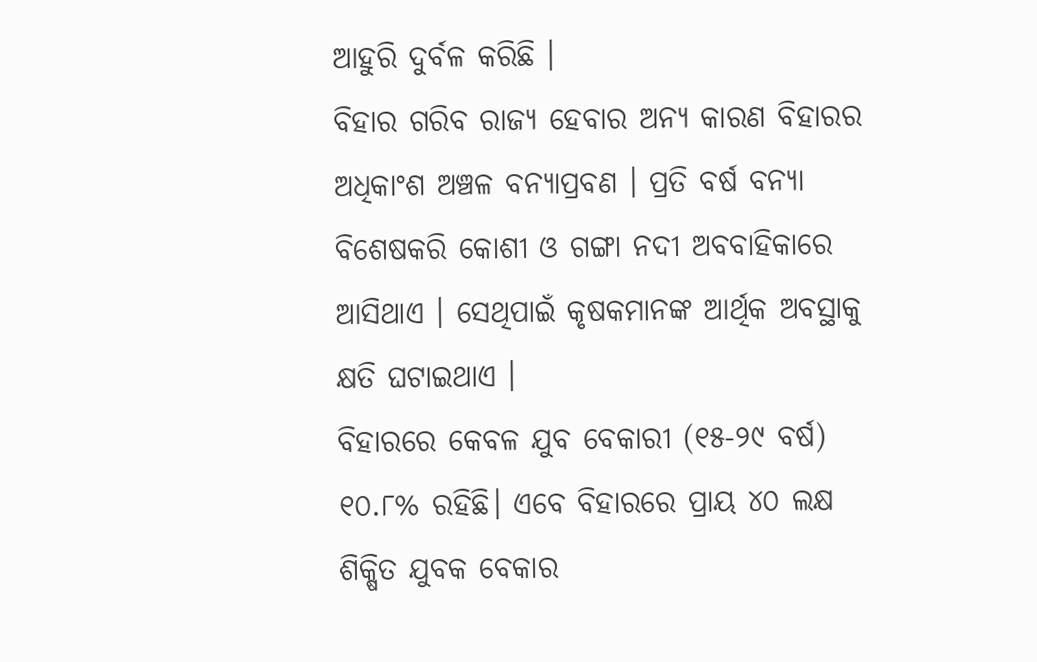ଆହୁରି ଦୁର୍ବଳ କରିଛି ।
ବିହାର ଗରିବ ରାଜ୍ୟ ହେବାର ଅନ୍ୟ କାରଣ ବିହାରର ଅଧିକାଂଶ ଅଞ୍ଚଳ ବନ୍ୟାପ୍ରବଣ । ପ୍ରତି ବର୍ଷ ବନ୍ୟା ବିଶେଷକରି କୋଶୀ ଓ ଗଙ୍ଗା ନଦୀ ଅବବାହିକାରେ ଆସିଥାଏ । ସେଥିପାଇଁ କୃଷକମାନଙ୍କ ଆର୍ଥିକ ଅବସ୍ଥାକୁ କ୍ଷତି ଘଟାଇଥାଏ ।
ବିହାରରେ କେବଳ ଯୁବ ବେକାରୀ (୧୫-୨୯ ବର୍ଷ) ୧୦.୮% ରହିଛି। ଏବେ ବିହାରରେ ପ୍ରାୟ ୪୦ ଲକ୍ଷ ଶିକ୍ଷିତ ଯୁବକ ବେକାର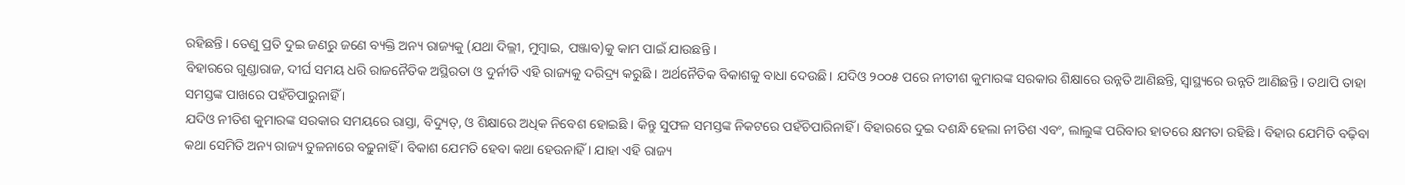ରହିଛନ୍ତି । ତେଣୁ ପ୍ରତି ଦୁଇ ଜଣରୁ ଜଣେ ବ୍ୟକ୍ତି ଅନ୍ୟ ରାଜ୍ୟକୁ (ଯଥା ଦିଲ୍ଲୀ, ମୁମ୍ବାଇ, ପଞ୍ଜାବ)କୁ କାମ ପାଇଁ ଯାଉଛନ୍ତି ।
ବିହାରରେ ଗୁଣ୍ଡାରାଜ, ଦୀର୍ଘ ସମୟ ଧରି ରାଜନୈତିକ ଅସ୍ଥିରତା ଓ ଦୁର୍ନୀତି ଏହି ରାଜ୍ୟକୁ ଦରିଦ୍ର୍ୟ କରୁଛି । ଅର୍ଥନୈତିକ ବିକାଶକୁ ବାଧା ଦେଉଛି। ଯଦିଓ ୨୦୦୫ ପରେ ନୀତୀଶ କୁମାରଙ୍କ ସରକାର ଶିକ୍ଷାରେ ଉନ୍ନତି ଆଣିଛନ୍ତି, ସ୍ବାସ୍ଥ୍ୟରେ ଉନ୍ନତି ଆଣିଛନ୍ତି । ତଥାପି ତାହା ସମସ୍ତଙ୍କ ପାଖରେ ପହଁଚିପାରୁନାହିଁ ।
ଯଦିଓ ନୀତିଶ କୁମାରଙ୍କ ସରକାର ସମୟରେ ରାସ୍ତା, ବିଦ୍ୟୁତ୍, ଓ ଶିକ୍ଷାରେ ଅଧିକ ନିବେଶ ହୋଇଛି । କିନ୍ତୁ ସୁଫଳ ସମସ୍ତଙ୍କ ନିକଟରେ ପହଁଚିପାରିନାହିଁ । ବିହାରରେ ଦୁଇ ଦଶନ୍ଧି ହେଲା ନୀତିଶ ଏବଂ, ଲାଲୁଙ୍କ ପରିବାର ହାତରେ କ୍ଷମତା ରହିଛି । ବିହାର ଯେମିତି ବଢ଼ିବା କଥା ସେମିତି ଅନ୍ୟ ରାଜ୍ୟ ତୁଳନାରେ ବଢ଼ୁନାହିଁ । ବିକାଶ ଯେମତି ହେବା କଥା ହେଉନାହିଁ । ଯାହା ଏହି ରାଜ୍ୟ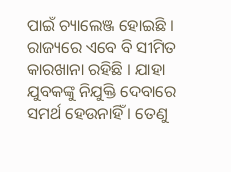ପାଇଁ ଚ୍ୟାଲେଞ୍ଜ ହୋଇଛି । ରାଜ୍ୟରେ ଏବେ ବି ସୀମିତ କାରଖାନା ରହିଛି । ଯାହା ଯୁବକଙ୍କୁ ନିଯୁକ୍ତି ଦେବାରେ ସମର୍ଥ ହେଉନାହିଁ । ତେଣୁ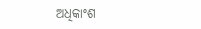ଅଧିକାଂଶ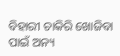ବିହାରୀ ଚାକିରି ଖୋଜିବା ପାଇଁ ଅନ୍ୟ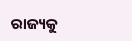ରାଜ୍ୟକୁ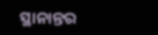ସ୍ଥାନାନ୍ତର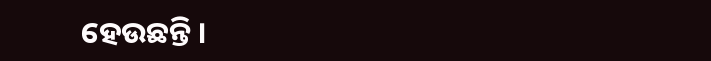ହେଉଛନ୍ତି ।